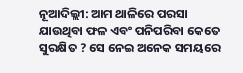ନୂଆଦିଲ୍ଲୀ: ଆମ ଥାଳିରେ ପରସା ଯାଉଥିବା ଫଳ ଏବଂ ପନିପରିବା କେତେ ସୁରକ୍ଷିତ ? ସେ ନେଇ ଅନେକ ସମୟରେ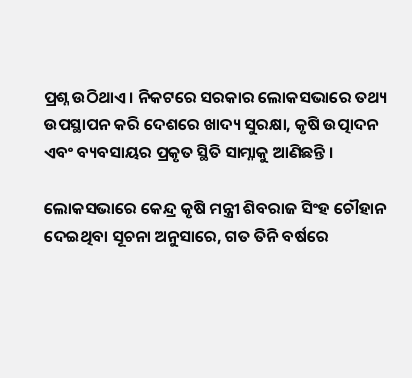ପ୍ରଶ୍ନ ଉଠିଥାଏ । ନିକଟରେ ସରକାର ଲୋକସଭାରେ ତଥ୍ୟ ଉପସ୍ଥାପନ କରି ଦେଶରେ ଖାଦ୍ୟ ସୁରକ୍ଷା, କୃଷି ଉତ୍ପାଦନ ଏବଂ ବ୍ୟବସାୟର ପ୍ରକୃତ ସ୍ଥିତି ସାମ୍ନାକୁ ଆଣିଛନ୍ତି ।

ଲୋକସଭାରେ କେନ୍ଦ୍ର କୃଷି ମନ୍ତ୍ରୀ ଶିବରାଜ ସିଂହ ଚୌହାନ ଦେଇଥିବା ସୂଚନା ଅନୁସାରେ, ଗତ ତିନି ବର୍ଷରେ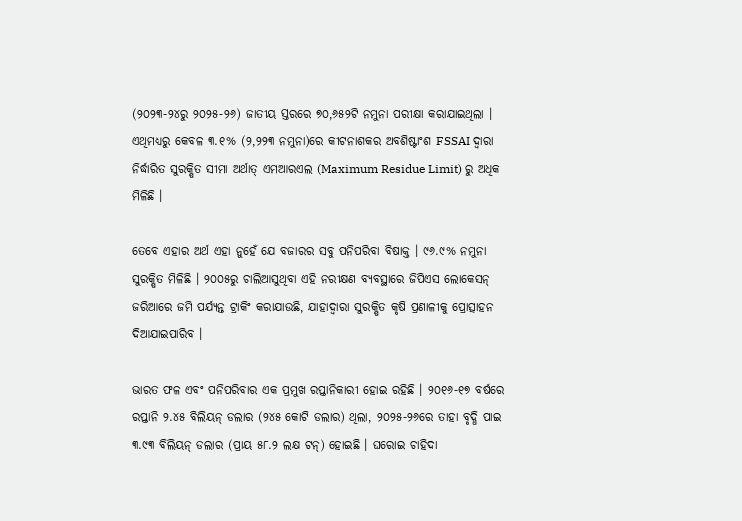(୨୦୨୩-୨୪ରୁ ୨୦୨୫-୨୬) ଜାତୀୟ ସ୍ତରରେ ୭୦,୬୫୨ଟି ନମୁନା ପରୀକ୍ଷା କରାଯାଇଥିଲା । ଏଥିମଧ୍ୟରୁ କେବଳ ୩.୧% (୨,୨୨୩ ନମୁନା)ରେ କୀଟନାଶକର ଅବଶିଷ୍ଟାଂଶ FSSAI ଦ୍ୱାରା ନିର୍ଦ୍ଧାରିତ ସୁରକ୍ଷିତ ସୀମା ଅର୍ଥାତ୍ ଏମଆରଏଲ (Maximum Residue Limit) ରୁ ଅଧିକ ମିଳିଛି ।

ତେବେ ଏହାର ଅର୍ଥ ଏହା ନୁହେଁ ଯେ ବଜାରର ସବୁ ପନିପରିବା ବିଷାକ୍ତ । ୯୬.୯% ନମୁନା ସୁରକ୍ଷିତ ମିଳିଛି । ୨୦୦୫ରୁ ଚାଲିଆସୁଥିବା ଏହି ନରୀକ୍ଷଣ ବ୍ୟବସ୍ଥାରେ ଜିପିଏସ ଲୋକେସନ୍ ଜରିଆରେ ଜମି ପର୍ଯ୍ୟନ୍ତ ଟ୍ରାକିଂ କରାଯାଉଛି, ଯାହାଦ୍ୱାରା ସୁରକ୍ଷିତ କୃଷି ପ୍ରଣାଳୀକୁ ପ୍ରୋତ୍ସାହନ ଦିଆଯାଇପାରିବ ।

ଭାରତ ଫଳ ଏବଂ ପନିପରିବାର ଏକ ପ୍ରମୁଖ ରପ୍ତାନିକାରୀ ହୋଇ ରହିଛି । ୨୦୧୬-୧୭ ବର୍ଷରେ ରପ୍ତାନି ୨.୪୫ ବିଲିୟନ୍ ଡଲାର (୨୪୫ କୋଟି ଡଲାର) ଥିଲା, ୨୦୨୫-୨୬ରେ ତାହା ବୃଦ୍ଧି ପାଇ ୩.୯୩ ବିଲିୟନ୍ ଡଲାର (ପ୍ରାୟ ୫୮.୨ ଲକ୍ଷ ଟନ୍) ହୋଇଛି । ଘରୋଇ ଚାହିଦା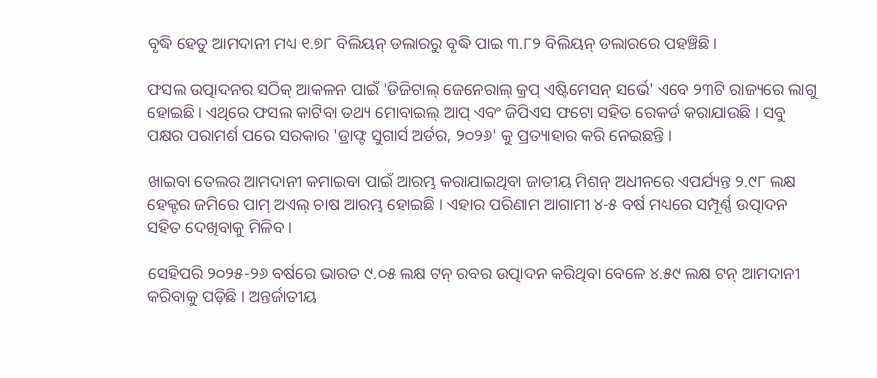ବୃଦ୍ଧି ହେତୁ ଆମଦାନୀ ମଧ୍ୟ ୧.୭୮ ବିଲିୟନ୍ ଡଲାରରୁ ବୃଦ୍ଧି ପାଇ ୩.୮୨ ବିଲିୟନ୍ ଡଲାରରେ ପହଞ୍ଚିଛି ।

ଫସଲ ଉତ୍ପାଦନର ସଠିକ୍ ଆକଳନ ପାଇଁ 'ଡିଜିଟାଲ୍ ଜେନେରାଲ୍ କ୍ରପ୍ ଏଷ୍ଟିମେସନ୍ ସର୍ଭେ' ଏବେ ୨୩ଟି ରାଜ୍ୟରେ ଲାଗୁ ହୋଇଛି । ଏଥିରେ ଫସଲ କାଟିବା ତଥ୍ୟ ମୋବାଇଲ୍ ଆପ୍ ଏବଂ ଜିପିଏସ ଫଟୋ ସହିତ ରେକର୍ଡ କରାଯାଉଛି । ସବୁ ପକ୍ଷର ପରାମର୍ଶ ପରେ ସରକାର 'ଡ୍ରାଫ୍ଟ ସୁଗାର୍ସ ଅର୍ଡର, ୨୦୨୬' କୁ ପ୍ରତ୍ୟାହାର କରି ନେଇଛନ୍ତି ।

ଖାଇବା ତେଲର ଆମଦାନୀ କମାଇବା ପାଇଁ ଆରମ୍ଭ କରାଯାଇଥିବା ଜାତୀୟ ମିଶନ୍ ଅଧୀନରେ ଏପର୍ଯ୍ୟନ୍ତ ୨.୯୮ ଲକ୍ଷ ହେକ୍ଟର ଜମିରେ ପାମ୍ ଅଏଲ୍ ଚାଷ ଆରମ୍ଭ ହୋଇଛି । ଏହାର ପରିଣାମ ଆଗାମୀ ୪-୫ ବର୍ଷ ମଧ୍ୟରେ ସମ୍ପୂର୍ଣ୍ଣ ଉତ୍ପାଦନ ସହିତ ଦେଖିବାକୁ ମିଳିବ ।

ସେହିପରି ୨୦୨୫-୨୬ ବର୍ଷରେ ଭାରତ ୯.୦୫ ଲକ୍ଷ ଟନ୍ ରବର ଉତ୍ପାଦନ କରିଥିବା ବେଳେ ୪.୫୯ ଲକ୍ଷ ଟନ୍ ଆମଦାନୀ କରିବାକୁ ପଡ଼ିଛି । ଅନ୍ତର୍ଜାତୀୟ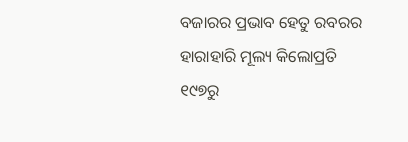ବଜାରର ପ୍ରଭାବ ହେତୁ ରବରର ହାରାହାରି ମୂଲ୍ୟ କିଲୋପ୍ରତି ୧୯୭ରୁ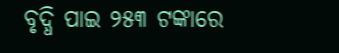ବୃଦ୍ଧି ପାଇ ୨୫୩ ଟଙ୍କାରେ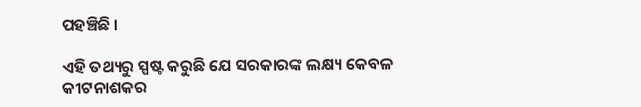ପହଞ୍ଚିଛି ।

ଏହି ତଥ୍ୟରୁ ସ୍ପଷ୍ଟ କରୁଛି ଯେ ସରକାରଙ୍କ ଲକ୍ଷ୍ୟ କେବଳ କୀଟନାଶକର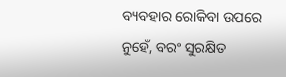ବ୍ୟବହାର ରୋକିବା ଉପରେ ନୁହେଁ, ବରଂ ସୁରକ୍ଷିତ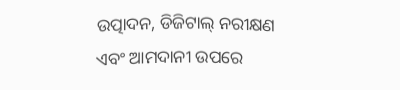ଉତ୍ପାଦନ, ଡିଜିଟାଲ୍ ନରୀକ୍ଷଣ ଏବଂ ଆମଦାନୀ ଉପରେ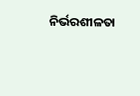ନିର୍ଭରଶୀଳତା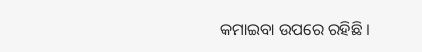କମାଇବା ଉପରେ ରହିଛି ।